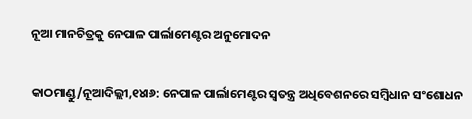ନୂଆ ମାନଚିତ୍ରକୁ ନେପାଳ ପାର୍ଲାମେଣ୍ଟର ଅନୁମୋଦନ

କାଠମାଣ୍ଡୁ/ନୂଆଦିଲ୍ଲୀ,୧୪ା୬: ନେପାଳ ପାର୍ଲାମେଣ୍ଟର ସ୍ବତନ୍ତ୍ର ଅଧିବେଶନରେ ସମ୍ବିଧାନ ସଂଶୋଧନ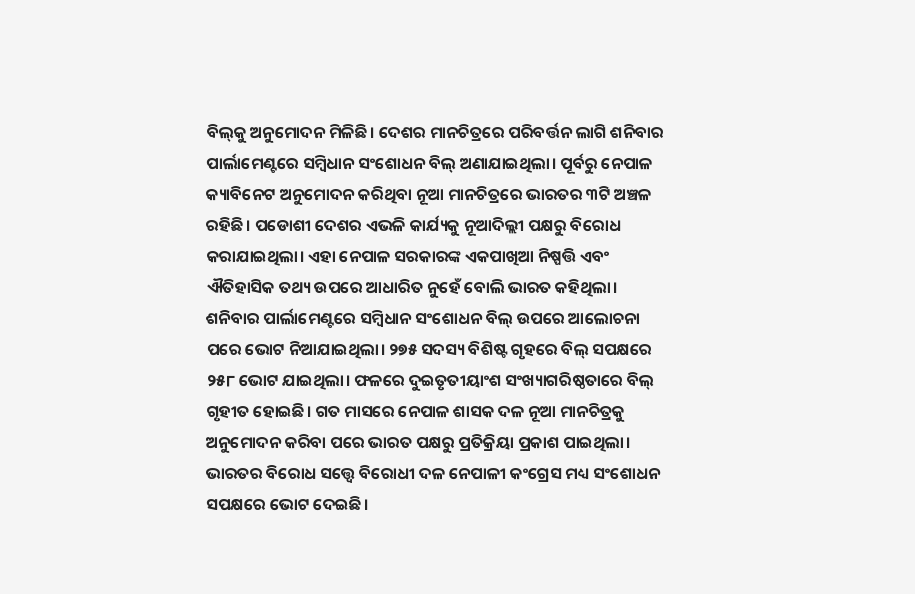ବିଲ୍‌କୁ ଅନୁମୋଦନ ମିଳିଛି। ଦେଶର ମାନଚିତ୍ରରେ ପରିବର୍ତ୍ତନ ଲାଗି ଶନିବାର ପାର୍ଲାମେଣ୍ଟରେ ସମ୍ବିଧାନ ସଂଶୋଧନ ବିଲ୍‌ ଅଣାଯାଇଥିଲା। ପୂର୍ବରୁ ନେପାଳ କ୍ୟାବିନେଟ ଅନୁମୋଦନ କରିଥିବା ନୂଆ ମାନଚିତ୍ରରେ ଭାରତର ୩ଟି ଅଞ୍ଚଳ ରହିଛି। ପଡୋଶୀ ଦେଶର ଏଭଳି କାର୍ଯ୍ୟକୁ ନୂଆଦିଲ୍ଲୀ ପକ୍ଷରୁ ବିରୋଧ କରାଯାଇଥିଲା। ଏହା ନେପାଳ ସରକାରଙ୍କ ଏକପାଖିଆ ନିଷ୍ପତ୍ତି ଏବଂ ଐତିହାସିକ ତଥ୍ୟ ଉପରେ ଆଧାରିତ ନୁହେଁ ବୋଲି ଭାରତ କହିଥିଲା।
ଶନିବାର ପାର୍ଲାମେଣ୍ଟରେ ସମ୍ବିଧାନ ସଂଶୋଧନ ବିଲ୍‌ ଉପରେ ଆଲୋଚନା ପରେ ଭୋଟ ନିଆଯାଇଥିଲା। ୨୭୫ ସଦସ୍ୟ ବିଶିଷ୍ଟ ଗୃହରେ ବିଲ୍‌ ସପକ୍ଷରେ ୨୫୮ ଭୋଟ ଯାଇଥିଲା। ଫଳରେ ଦୁଇତୃତୀୟାଂଶ ସଂଖ୍ୟାଗରିଷ୍ଠତାରେ ବିଲ୍‌ ଗୃହୀତ ହୋଇଛି। ଗତ ମାସରେ ନେପାଳ ଶାସକ ଦଳ ନୂଆ ମାନଚିତ୍ରକୁ ଅନୁମୋଦନ କରିବା ପରେ ଭାରତ ପକ୍ଷରୁ ପ୍ରତିକ୍ରିୟା ପ୍ରକାଶ ପାଇଥିଲା। ଭାରତର ବିରୋଧ ସତ୍ତ୍ୱେ ବିରୋଧୀ ଦଳ ନେପାଳୀ କଂଗ୍ରେସ ମଧ୍ୟ ସଂଶୋଧନ ସପକ୍ଷରେ ଭୋଟ ଦେଇଛି।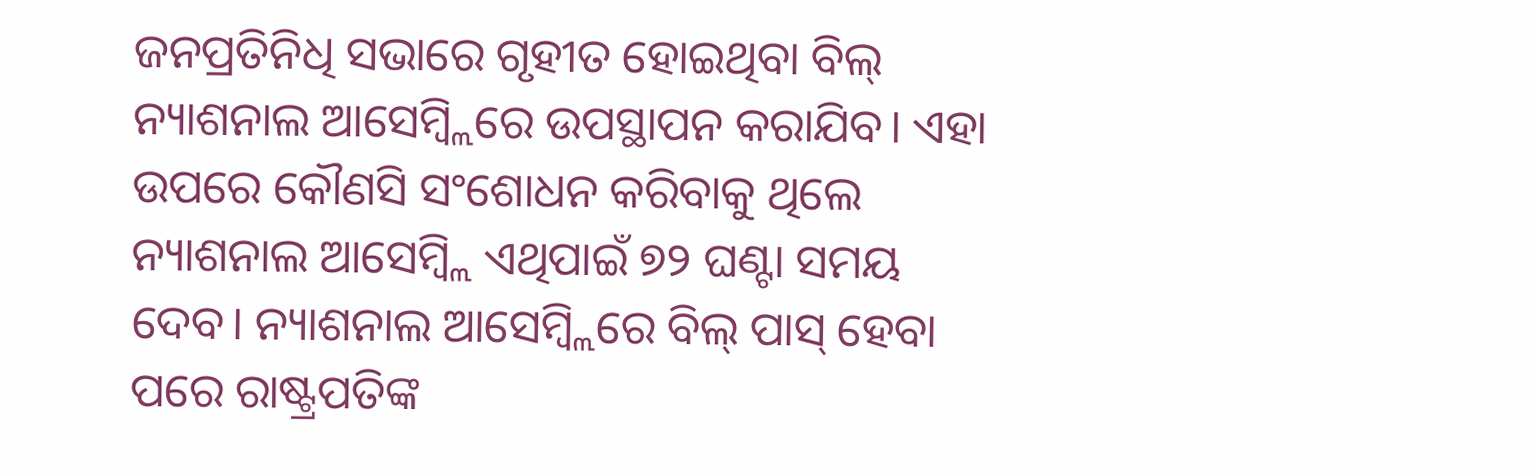ଜନପ୍ରତିନିଧି ସଭାରେ ଗୃହୀତ ହୋଇଥିବା ବିଲ୍‌ ନ୍ୟାଶନାଲ ଆସେମ୍ବ୍ଲିରେ ଉପସ୍ଥାପନ କରାଯିବ। ଏହା ଉପରେ କୌଣସି ସଂଶୋଧନ କରିବାକୁ ଥିଲେ ନ୍ୟାଶନାଲ ଆସେମ୍ବ୍ଲି ଏଥିପାଇଁ ୭୨ ଘଣ୍ଟା ସମୟ ଦେବ। ନ୍ୟାଶନାଲ ଆସେମ୍ବ୍ଲିରେ ବିଲ୍‌ ପାସ୍‌ ହେବା ପରେ ରାଷ୍ଟ୍ରପତିଙ୍କ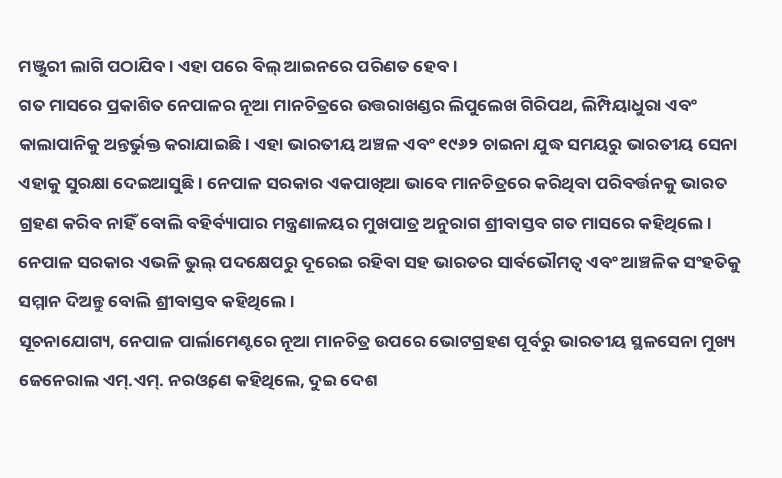ମଞ୍ଜୁରୀ ଲାଗି ପଠାଯିବ। ଏହା ପରେ ବିଲ୍‌ ଆଇନରେ ପରିଣତ ହେବ।
ଗତ ମାସରେ ପ୍ରକାଶିତ ନେପାଳର ନୂଆ ମାନଚିତ୍ରରେ ଉତ୍ତରାଖଣ୍ଡର ଲିପୁଲେଖ ଗିରିପଥ, ଲିମ୍ପିୟାଧୁରା ଏବଂ କାଲାପାନିକୁ ଅନ୍ତର୍ଭୁକ୍ତ କରାଯାଇଛି। ଏହା ଭାରତୀୟ ଅଞ୍ଚଳ ଏବଂ ୧୯୬୨ ଚାଇନା ଯୁଦ୍ଧ ସମୟରୁ ଭାରତୀୟ ସେନା ଏହାକୁ ସୁରକ୍ଷା ଦେଇଆସୁଛି। ନେପାଳ ସରକାର ଏକପାଖିଆ ଭାବେ ମାନଚିତ୍ରରେ କରିଥିବା ପରିବର୍ତ୍ତନକୁ ଭାରତ ଗ୍ରହଣ କରିବ ନାହିଁ ବୋଲି ବହିର୍ବ୍ୟାପାର ମନ୍ତ୍ରଣାଳୟର ମୁଖପାତ୍ର ଅନୁରାଗ ଶ୍ରୀବାସ୍ତବ ଗତ ମାସରେ କହିଥିଲେ। ନେପାଳ ସରକାର ଏଭଳି ଭୁଲ୍‌ ପଦକ୍ଷେପରୁ ଦୂରେଇ ରହିବା ସହ ଭାରତର ସାର୍ବଭୌମତ୍ୱ ଏବଂ ଆଞ୍ଚଳିକ ସଂହତିକୁ ସମ୍ମାନ ଦିଅନ୍ତୁ ବୋଲି ଶ୍ରୀବାସ୍ତବ କହିଥିଲେ।
ସୂଚନାଯୋଗ୍ୟ, ନେପାଳ ପାର୍ଲାମେଣ୍ଟରେ ନୂଆ ମାନଚିତ୍ର ଉପରେ ଭୋଟଗ୍ରହଣ ପୂର୍ବରୁ ଭାରତୀୟ ସ୍ଥଳସେନା ମୁଖ୍ୟ ଜେନେରାଲ ଏମ୍‌.ଏମ୍‌. ନରଓ୍ବଣେ କହିଥିଲେ, ଦୁଇ ଦେଶ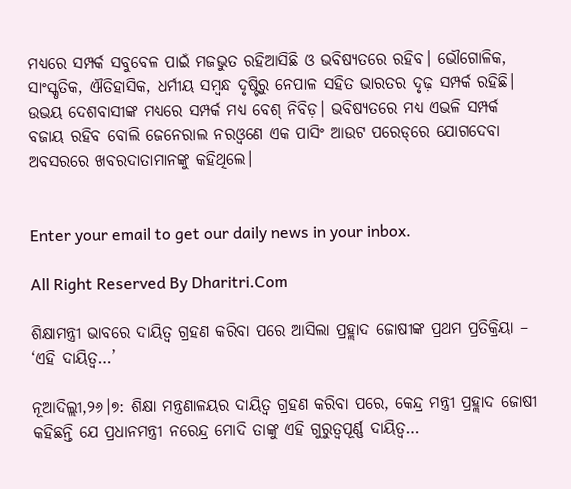ମଧ୍ୟରେ ସମ୍ପର୍କ ସବୁବେଳ ପାଇଁ ମଜଭୁତ ରହିଆସିଛି ଓ ଭବିଷ୍ୟତରେ ରହିବ। ଭୌଗୋଳିକ, ସାଂସ୍କୃତିକ, ଐତିହାସିକ, ଧର୍ମୀୟ ସମ୍ବନ୍ଧ ଦୃଷ୍ଟିରୁ ନେପାଳ ସହିତ ଭାରତର ଦୃଢ଼ ସମ୍ପର୍କ ରହିଛି। ଉଭୟ ଦେଶବାସୀଙ୍କ ମଧ୍ୟରେ ସମ୍ପର୍କ ମଧ୍ୟ ବେଶ୍‌ ନିବିଡ଼। ଭବିଷ୍ୟତରେ ମଧ୍ୟ ଏଭଳି ସମ୍ପର୍କ ବଜାୟ ରହିବ ବୋଲି ଜେନେରାଲ ନରଓ୍ବଣେ ଏକ ପାସିଂ ଆଉଟ ପରେଡ୍‌ରେ ଯୋଗଦେବା ଅବସରରେ ଖବରଦାତାମାନଙ୍କୁ କହିଥିଲେ।


Enter your email to get our daily news in your inbox.

All Right Reserved By Dharitri.Com

ଶିକ୍ଷାମନ୍ତ୍ରୀ ଭାବରେ ଦାୟିତ୍ୱ ଗ୍ରହଣ କରିବା ପରେ ଆସିଲା ପ୍ରହ୍ଲାଦ ଜୋଷୀଙ୍କ ପ୍ରଥମ ପ୍ରତିକ୍ରିୟା – ‘ଏହି ଦାୟିତ୍ୱ…’

ନୂଆଦିଲ୍ଲୀ,୨୬।୭: ଶିକ୍ଷା ମନ୍ତ୍ରଣାଳୟର ଦାୟିତ୍ୱ ଗ୍ରହଣ କରିବା ପରେ, କେନ୍ଦ୍ର ମନ୍ତ୍ରୀ ପ୍ରହ୍ଲାଦ ଜୋଷୀ କହିଛନ୍ତି ଯେ ପ୍ରଧାନମନ୍ତ୍ରୀ ନରେନ୍ଦ୍ର ମୋଦି ତାଙ୍କୁ ଏହି ଗୁରୁତ୍ୱପୂର୍ଣ୍ଣ ଦାୟିତ୍ୱ…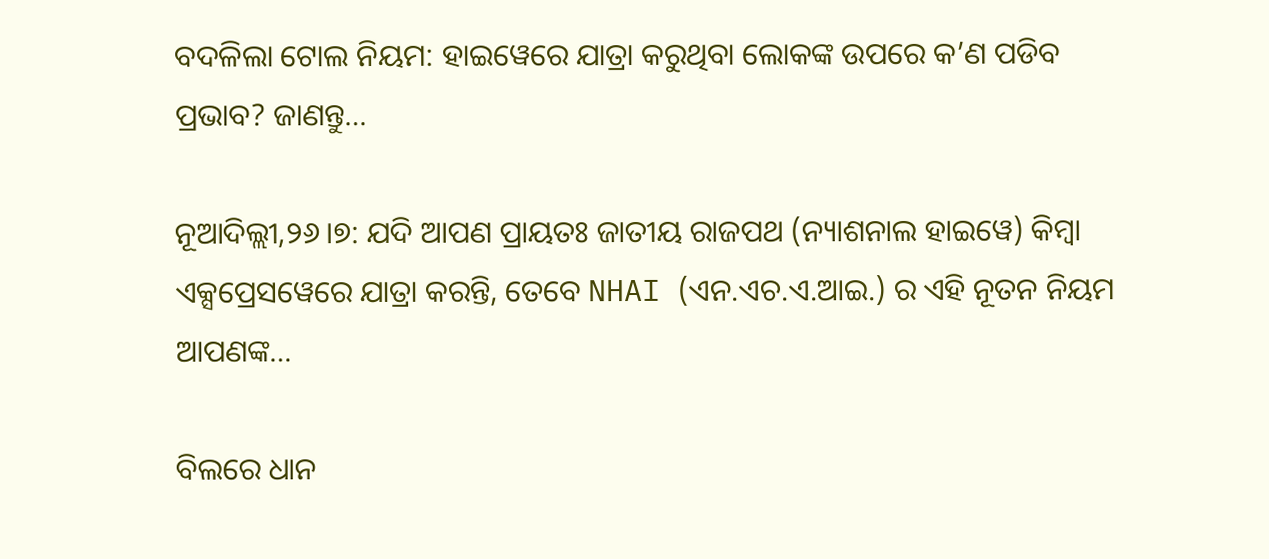ବଦଳିଲା ଟୋଲ ନିୟମ: ହାଇୱେରେ ଯାତ୍ରା କରୁଥିବା ଲୋକଙ୍କ ଉପରେ କ’ଣ ପଡିବ ପ୍ରଭାବ? ଜାଣନ୍ତୁ…

ନୂଆଦିଲ୍ଲୀ,୨୬।୭: ଯଦି ଆପଣ ପ୍ରାୟତଃ ଜାତୀୟ ରାଜପଥ (ନ୍ୟାଶନାଲ ହାଇୱେ) କିମ୍ବା ଏକ୍ସପ୍ରେସୱେରେ ଯାତ୍ରା କରନ୍ତି, ତେବେ NHAI (ଏନ.ଏଚ.ଏ.ଆଇ.) ର ଏହି ନୂତନ ନିୟମ ଆପଣଙ୍କ…

ବିଲରେ ଧାନ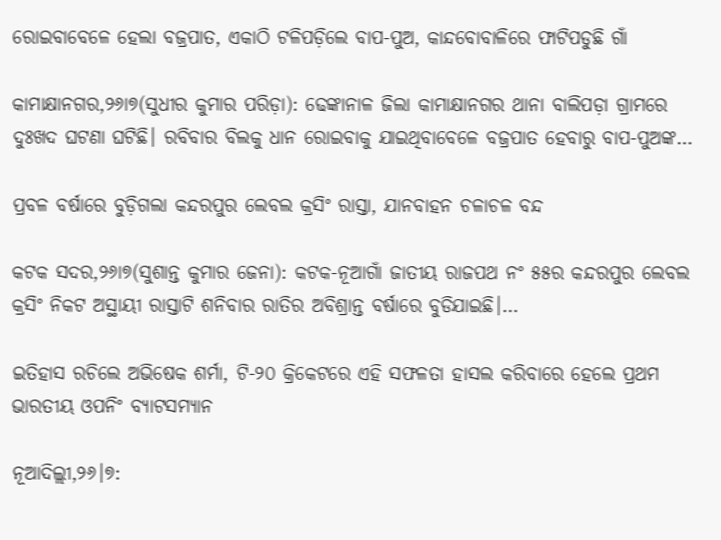ରୋଇବାବେଳେ ହେଲା ବଜ୍ରପାତ, ଏକାଠି ଟଳିପଡ଼ିଲେ ବାପ-ପୁଅ, କାନ୍ଦବୋବାଳିରେ ଫାଟିପଡୁଛି ଗାଁ

କାମାକ୍ଷାନଗର,୨୬ା୭(ସୁଧୀର କୁମାର ପରିଡ଼ା): ଢେଙ୍କାନାଳ ଜିଲା କାମାକ୍ଷାନଗର ଥାନା ବାଲିପଡ଼ା ଗ୍ରାମରେ ଦୁଃଖଦ ଘଟଣା ଘଟିଛି। ରବିବାର ବିଲକୁ ଧାନ ରୋଇବାକୁ ଯାଇଥିବାବେଳେ ବଜ୍ରପାତ ହେବାରୁ ବାପ-ପୁଅଙ୍କ…

ପ୍ରବଳ ବର୍ଷାରେ ବୁଡ଼ିଗଲା କନ୍ଦରପୁର ଲେବଲ କ୍ରସିଂ ରାସ୍ତା, ଯାନବାହନ ଚଳାଚଳ ବନ୍ଦ

କଟକ ସଦର,୨୬ା୭(ସୁଶାନ୍ତ କୁମାର ଜେନା): କଟକ-ନୂଆଗାଁ ଜାତୀୟ ରାଜପଥ ନଂ ୫୫ର କନ୍ଦରପୁର ଲେବଲ କ୍ରସିଂ ନିକଟ ଅସ୍ଥାୟୀ ରାସ୍ତାଟି ଶନିବାର ରାତିର ଅବିଶ୍ରାନ୍ତ ବର୍ଷାରେ ବୁଡିଯାଇଛି।…

ଇତିହାସ ରଚିଲେ ଅଭିଷେକ ଶର୍ମା, ଟି-୨୦ କ୍ରିକେଟରେ ଏହି ସଫଳତା ହାସଲ କରିବାରେ ହେଲେ ପ୍ରଥମ ଭାରତୀୟ ଓପନିଂ ବ୍ୟାଟସମ୍ୟାନ

ନୂଆଦିଲ୍ଲୀ,୨୬।୭: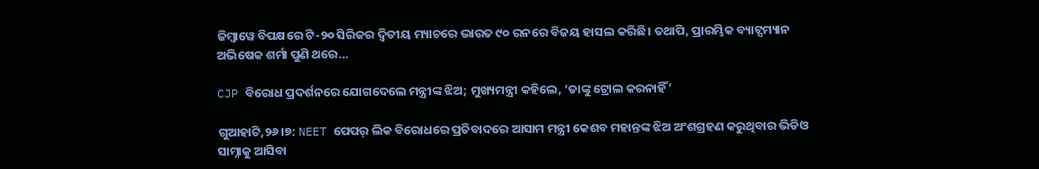ଜିମ୍ବାୱେ ବିପକ୍ଷରେ ଟି-୨୦ ସିରିଜର ଦ୍ୱିତୀୟ ମ୍ୟାଚରେ ଭାରତ ୯୦ ରନରେ ବିଜୟ ହାସଲ କରିଛି। ତଥାପି, ପ୍ରାରମ୍ଭିକ ବ୍ୟାଟ୍ସମ୍ୟାନ ଅଭିଷେକ ଶର୍ମା ପୁଣି ଥରେ…

CJP ବିରୋଧ ପ୍ରଦର୍ଶନରେ ଯୋଗଦେଲେ ମନ୍ତ୍ରୀଙ୍କ ଝିଅ; ମୁଖ୍ୟମନ୍ତ୍ରୀ କହିଲେ, ‘ତାଙ୍କୁ ଟ୍ରୋଲ କରନାହିଁ’

ଗୁଆହାଟି,୨୬।୭: NEET ପେପର୍‌ ଲିକ ବିରୋଧରେ ପ୍ରତିବାଦରେ ଆସାମ ମନ୍ତ୍ରୀ କେଶବ ମହାନ୍ତଙ୍କ ଝିଅ ଅଂଶଗ୍ରହଣ କରୁଥିବାର ଭିଡିଓ ସାମ୍ନାକୁ ଆସିବା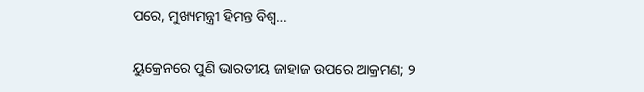ପରେ, ମୁଖ୍ୟମନ୍ତ୍ରୀ ହିମନ୍ତ ବିଶ୍ୱ…

ୟୁକ୍ରେନରେ ପୁଣି ଭାରତୀୟ ଜାହାଜ ଉପରେ ଆକ୍ରମଣ; ୨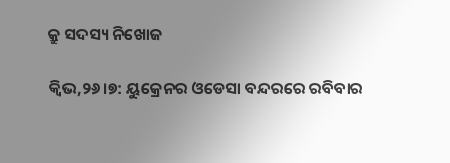କ୍ରୁ ସଦସ୍ୟ ନିଖୋଜ

କ୍ୱିଭ,୨୬।୭: ୟୁକ୍ରେନର ଓଡେସା ବନ୍ଦରରେ ରବିବାର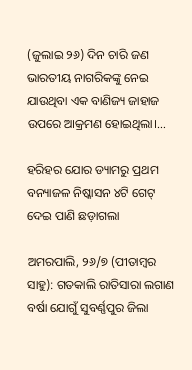(ଜୁଲାଇ ୨୬) ଦିନ ଚାରି ଜଣ ଭାରତୀୟ ନାଗରିକଙ୍କୁ ନେଇ ଯାଉଥିବା ଏକ ବାଣିଜ୍ୟ ଜାହାଜ ଉପରେ ଆକ୍ରମଣ ହୋଇଥିଲା।…

ହରିହର ଯୋର ଡ୍ୟାମରୁ ପ୍ରଥମ ବନ୍ୟାଜଳ ନିଷ୍କାସନ ୪ଟି ଗେଟ୍‌ ଦେଇ ପାଣି ଛଡ଼ାଗଲା

ଅମରପାଲି, ୨୬/୭ (ପୀତାମ୍ବର ସାହୁ): ଗତକାଲି ରାତିସାରା ଲଗାଣ ବର୍ଷା ଯୋଗୁଁ ସୁବର୍ଣ୍ଣପୁର ଜିଲା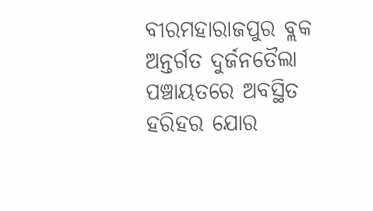ବୀରମହାରାଜପୁର ବ୍ଲକ ଅନ୍ତର୍ଗତ ଦୁର୍ଜନତୈଲା ପଞ୍ଚାୟତରେ ଅବସ୍ଥିତ ହରିହର ଯୋର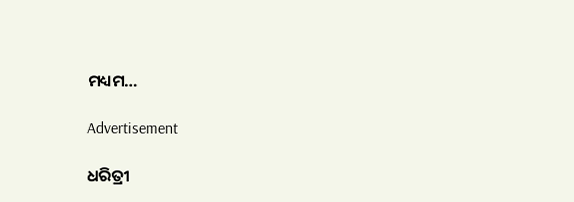ମଧ୍ୟମ…

Advertisement

ଧରିତ୍ରୀ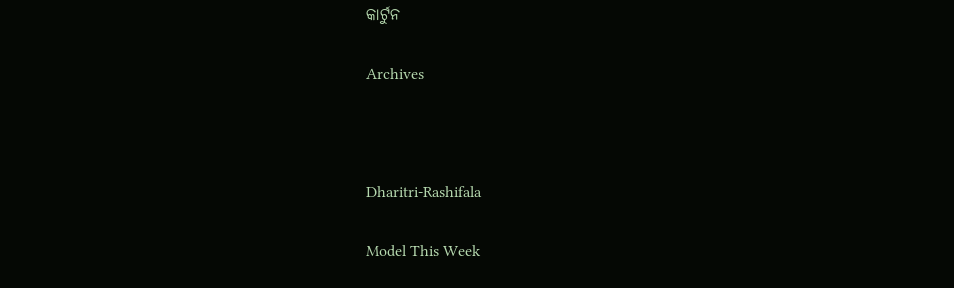କାର୍ଟୁନ

Archives



Dharitri-Rashifala

Model This Week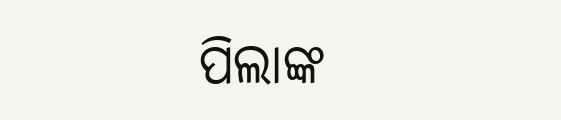ପିଲାଙ୍କ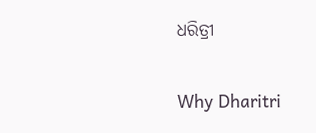ଧରିତ୍ରୀ

Why Dharitri